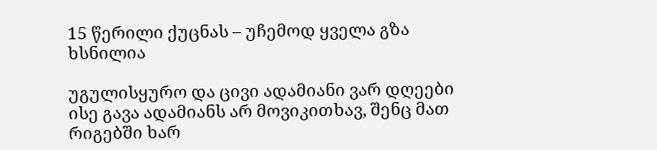15 წერილი ქუცნას – უჩემოდ ყველა გზა ხსნილია

უგულისყურო და ცივი ადამიანი ვარ დღეები ისე გავა ადამიანს არ მოვიკითხავ, შენც მათ რიგებში ხარ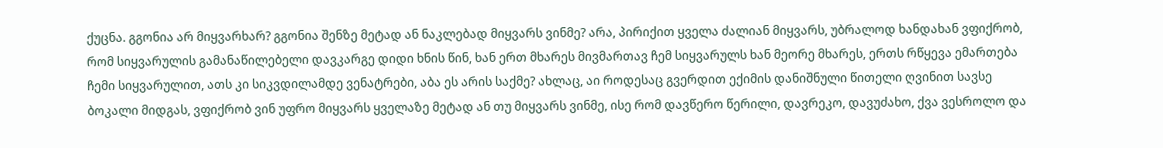ქუცნა. გგონია არ მიყვარხარ? გგონია შენზე მეტად ან ნაკლებად მიყვარს ვინმე? არა, პირიქით ყველა ძალიან მიყვარს, უბრალოდ ხანდახან ვფიქრობ, რომ სიყვარულის გამანაწილებელი დავკარგე დიდი ხნის წინ, ხან ერთ მხარეს მივმართავ ჩემ სიყვარულს ხან მეორე მხარეს, ერთს რწყევა ემართება ჩემი სიყვარულით, ათს კი სიკვდილამდე ვენატრები, აბა ეს არის საქმე? ახლაც, აი როდესაც გვერდით ექიმის დანიშნული წითელი ღვინით სავსე ბოკალი მიდგას, ვფიქრობ ვინ უფრო მიყვარს ყველაზე მეტად ან თუ მიყვარს ვინმე, ისე რომ დავწერო წერილი, დავრეკო, დავუძახო, ქვა ვესროლო და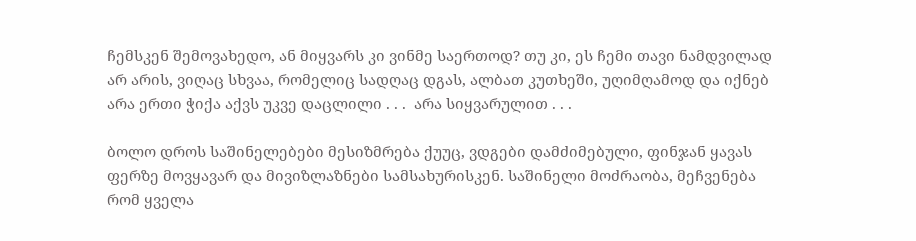ჩემსკენ შემოვახედო, ან მიყვარს კი ვინმე საერთოდ? თუ კი, ეს ჩემი თავი ნამდვილად არ არის, ვიღაც სხვაა, რომელიც სადღაც დგას, ალბათ კუთხეში, უღიმღამოდ და იქნებ არა ერთი ჭიქა აქვს უკვე დაცლილი . . .  არა სიყვარულით . . .

ბოლო დროს საშინელებები მესიზმრება ქუუც, ვდგები დამძიმებული, ფინჯან ყავას ფერზე მოვყავარ და მივიზლაზნები სამსახურისკენ. საშინელი მოძრაობა, მეჩვენება რომ ყველა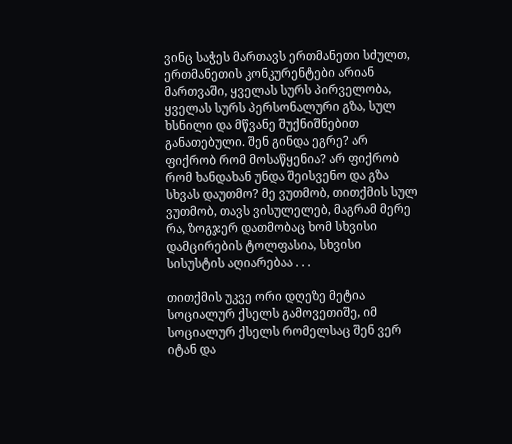ვინც საჭეს მართავს ერთმანეთი სძულთ, ერთმანეთის კონკურენტები არიან მართვაში, ყველას სურს პირველობა, ყველას სურს პერსონალური გზა, სულ ხსნილი და მწვანე შუქნიშნებით განათებული. შენ გინდა ეგრე? არ ფიქრობ რომ მოსაწყენია? არ ფიქრობ რომ ხანდახან უნდა შეისვენო და გზა სხვას დაუთმო? მე ვუთმობ, თითქმის სულ ვუთმობ, თავს ვისულელებ, მაგრამ მერე რა, ზოგჯერ დათმობაც ხომ სხვისი დამცირების ტოლფასია, სხვისი სისუსტის აღიარებაა . . .

თითქმის უკვე ორი დღეზე მეტია სოციალურ ქსელს გამოვეთიშე, იმ სოციალურ ქსელს რომელსაც შენ ვერ იტან და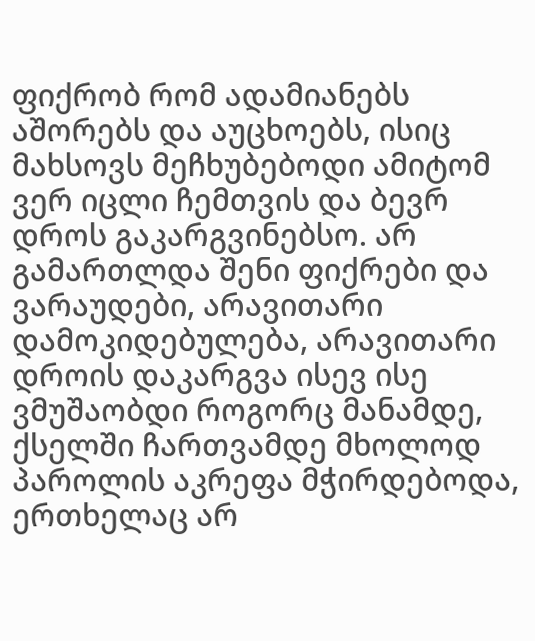ფიქრობ რომ ადამიანებს აშორებს და აუცხოებს, ისიც მახსოვს მეჩხუბებოდი ამიტომ ვერ იცლი ჩემთვის და ბევრ დროს გაკარგვინებსო. არ გამართლდა შენი ფიქრები და ვარაუდები, არავითარი დამოკიდებულება, არავითარი დროის დაკარგვა ისევ ისე ვმუშაობდი როგორც მანამდე, ქსელში ჩართვამდე მხოლოდ პაროლის აკრეფა მჭირდებოდა, ერთხელაც არ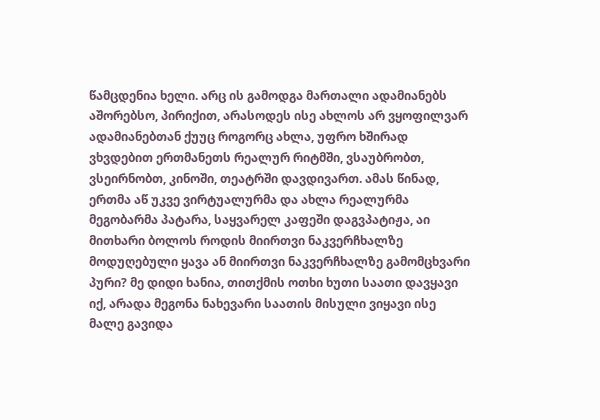წამცდენია ხელი. არც ის გამოდგა მართალი ადამიანებს აშორებსო, პირიქით, არასოდეს ისე ახლოს არ ვყოფილვარ ადამიანებთან ქუუც როგორც ახლა, უფრო ხშირად ვხვდებით ერთმანეთს რეალურ რიტმში, ვსაუბრობთ, ვსეირნობთ, კინოში, თეატრში დავდივართ. ამას წინად, ერთმა აწ უკვე ვირტუალურმა და ახლა რეალურმა მეგობარმა პატარა, საყვარელ კაფეში დაგვპატიჟა, აი მითხარი ბოლოს როდის მიირთვი ნაკვერჩხალზე მოდუღებული ყავა ან მიირთვი ნაკვერჩხალზე გამომცხვარი პური? მე დიდი ხანია, თითქმის ოთხი ხუთი საათი დავყავი იქ, არადა მეგონა ნახევარი საათის მისული ვიყავი ისე მალე გავიდა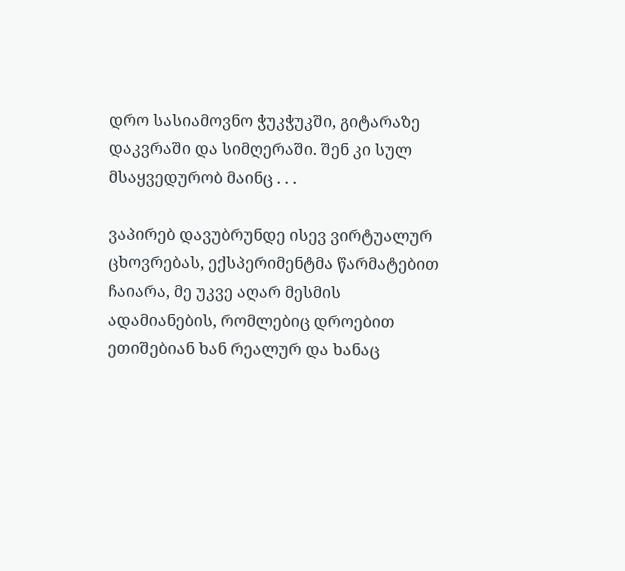დრო სასიამოვნო ჭუკჭუკში, გიტარაზე დაკვრაში და სიმღერაში. შენ კი სულ მსაყვედურობ მაინც . . .

ვაპირებ დავუბრუნდე ისევ ვირტუალურ ცხოვრებას, ექსპერიმენტმა წარმატებით ჩაიარა, მე უკვე აღარ მესმის ადამიანების, რომლებიც დროებით ეთიშებიან ხან რეალურ და ხანაც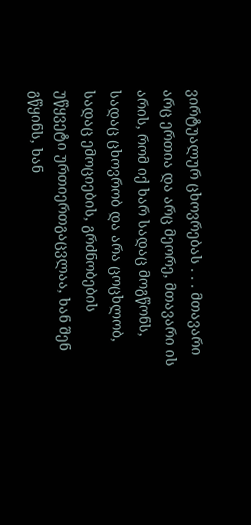ვირტუალურ ცხოვრებას . . . მთავარი არც ერთია და არც მეორე, მთავარი ის არის, რომ იქ ხარ სადაც მოგწონს, სადაც ცხოვრობ და არა ცოცხლობ, სადაც ემოციების, გრძნობების უწყვეტი ურთიერთგაცვლაა, ხან შენ გწყინს, ხან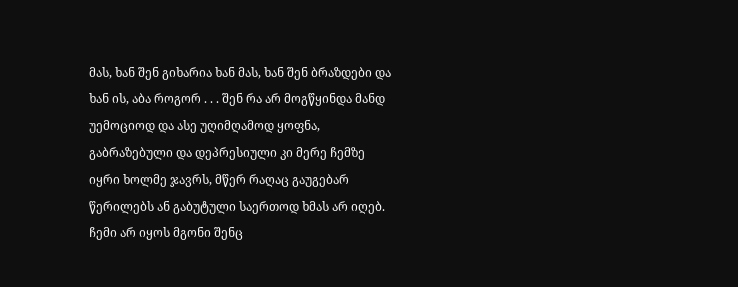მას, ხან შენ გიხარია ხან მას, ხან შენ ბრაზდები და ხან ის, აბა როგორ . . . შენ რა არ მოგწყინდა მანდ უემოციოდ და ასე უღიმღამოდ ყოფნა, გაბრაზებული და დეპრესიული კი მერე ჩემზე იყრი ხოლმე ჯავრს, მწერ რაღაც გაუგებარ წერილებს ან გაბუტული საერთოდ ხმას არ იღებ. ჩემი არ იყოს მგონი შენც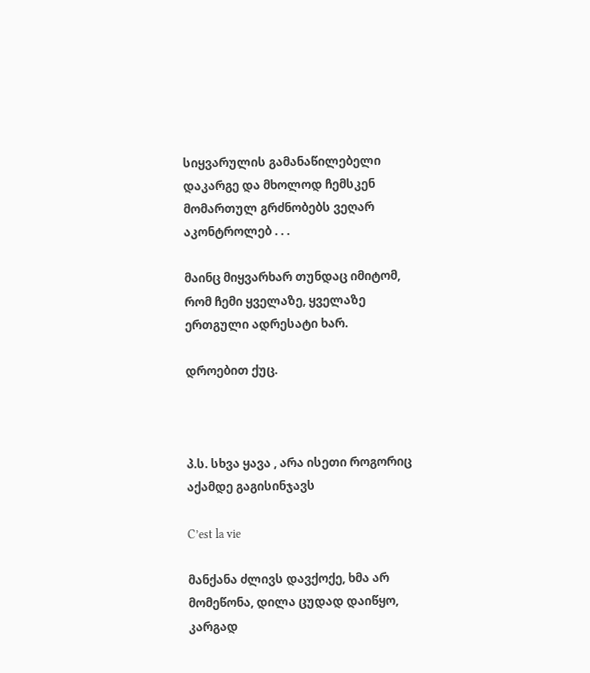სიყვარულის გამანაწილებელი დაკარგე და მხოლოდ ჩემსკენ მომართულ გრძნობებს ვეღარ აკონტროლებ . . .

მაინც მიყვარხარ თუნდაც იმიტომ, რომ ჩემი ყველაზე, ყველაზე ერთგული ადრესატი ხარ.

დროებით ქუც.



პ.ს. სხვა ყავა , არა ისეთი როგორიც აქამდე გაგისინჯავს

C’est la vie

მანქანა ძლივს დავქოქე, ხმა არ მომეწონა, დილა ცუდად დაიწყო, კარგად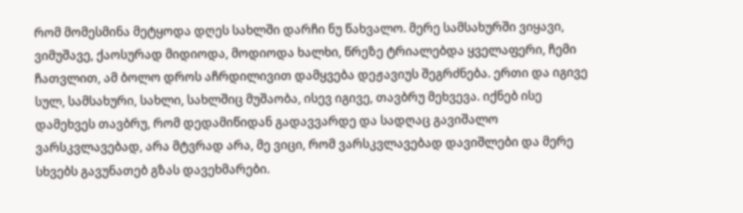რომ მომესმინა მეტყოდა დღეს სახლში დარჩი ნუ წახვალო. მერე სამსახურში ვიყავი, ვიმუშავე, ქაოსურად მიდიოდა, მოდიოდა ხალხი, წრეზე ტრიალებდა ყველაფერი, ჩემი ჩათვლით, ამ ბოლო დროს აჩრდილივით დამყვება დეჟავიუს შეგრძნება. ერთი და იგივე  სულ, სამსახური, სახლი, სახლშიც მუშაობა, ისევ იგივე, თავბრუ მეხვევა. იქნებ ისე დამეხვეს თავბრუ, რომ დედამიწიდან გადავვარდე და სადღაც გავიშალო ვარსკვლავებად, არა მტვრად არა, მე ვიცი, რომ ვარსკვლავებად დავიშლები და მერე სხვებს გავუნათებ გზას დავეხმარები.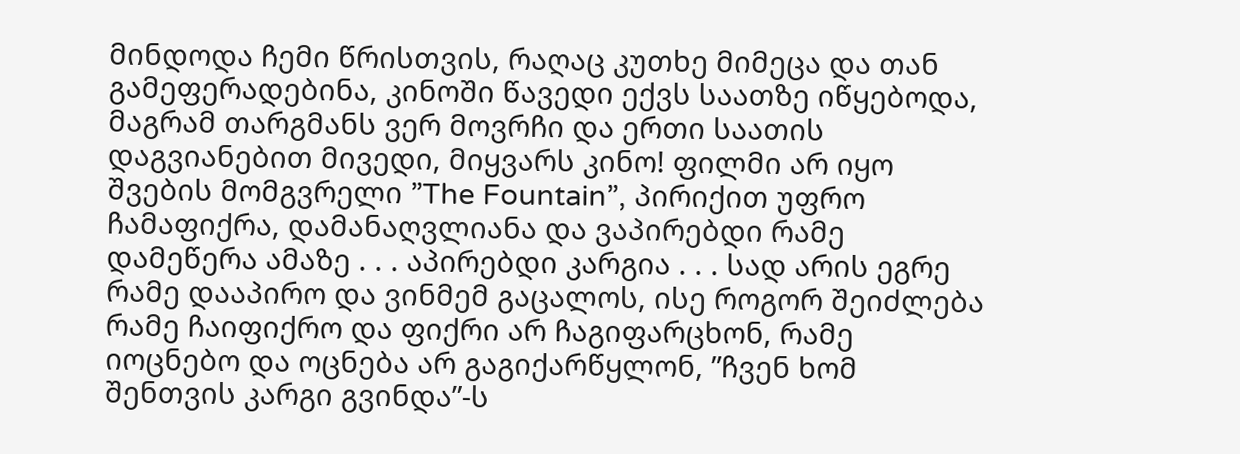მინდოდა ჩემი წრისთვის, რაღაც კუთხე მიმეცა და თან გამეფერადებინა, კინოში წავედი ექვს საათზე იწყებოდა, მაგრამ თარგმანს ვერ მოვრჩი და ერთი საათის დაგვიანებით მივედი, მიყვარს კინო! ფილმი არ იყო შვების მომგვრელი ”The Fountain”, პირიქით უფრო ჩამაფიქრა, დამანაღვლიანა და ვაპირებდი რამე დამეწერა ამაზე . . . აპირებდი კარგია . . . სად არის ეგრე რამე დააპირო და ვინმემ გაცალოს, ისე როგორ შეიძლება რამე ჩაიფიქრო და ფიქრი არ ჩაგიფარცხონ, რამე იოცნებო და ოცნება არ გაგიქარწყლონ, ”ჩვენ ხომ შენთვის კარგი გვინდა”-ს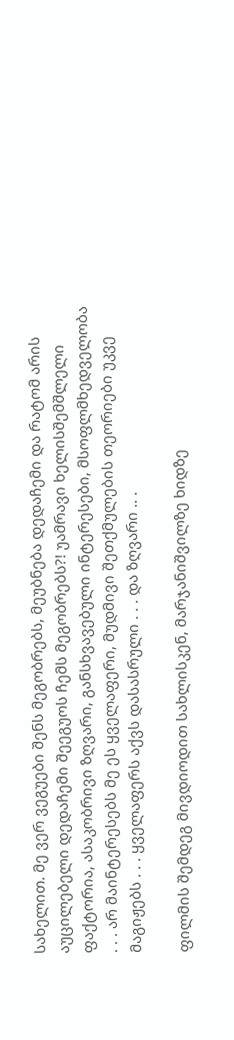სახელით. მე ვერ ვეგუები შენს მეგობრებს, მეუბნება დედაჩემი და რატომ არის აუცილებელი დედაჩემი შეეგუოს ჩემს მეგობრებს?! უამრავი ხელისშემშლელი ფაქტორია, ასაკობრივი ზღვარი, განსხვავებული ინტერესები, მსოფლმხედველობა . . . არ მაინტერესებს მე ეს ყველაფერი, მუდმივი შეთქმულების თეორიები უკვე მაგიჟებს . . . ყველაფერს აქვს დასასრული . . . და ზღვარი .. .

ფილმის შემდეგ მივდიოდით სახლისკენ, მარჯანიშვილზე ხიდზე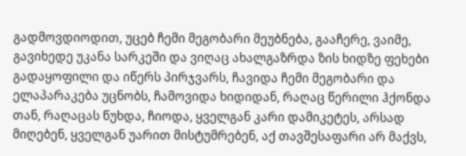გადმოვდიოდით, უცებ ჩემი მეგობარი მეუბნება, გააჩერე, ვაიმე, გავიხედე უკანა სარკეში და ვიღაც ახალგაზრდა ზის ხიდზე ფეხები გადაყოფილი და იწერს პირჯვარს, ჩავიდა ჩემი მეგობარი და ელაპარაკება უცნობს, ჩამოვიდა ხიდიდან, რაღაც წერილი ჰქონდა თან, რაღაცას წუხდა, ჩიოდა, ყველგან კარი დამიკეტეს, არსად მიღებენ, ყველგან უარით მისტუმრებენ, აქ თავშესაფარი არ მაქვს,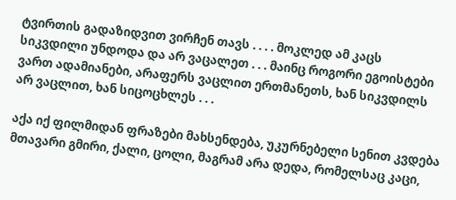ტვირთის გადაზიდვით ვირჩენ თავს . . . . მოკლედ ამ კაცს სიკვდილი უნდოდა და არ ვაცალეთ . . . მაინც როგორი ეგოისტები ვართ ადამიანები, არაფერს ვაცლით ერთმანეთს, ხან სიკვდილს არ ვაცლით, ხან სიცოცხლეს . . .

აქა იქ ფილმიდან ფრაზები მახსენდება, უკურნებელი სენით კვდება მთავარი გმირი, ქალი, ცოლი, მაგრამ არა დედა, რომელსაც კაცი,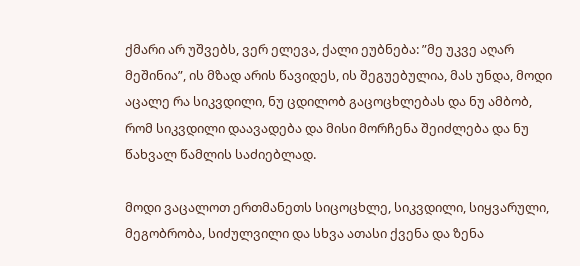ქმარი არ უშვებს, ვერ ელევა, ქალი ეუბნება: ”მე უკვე აღარ მეშინია”, ის მზად არის წავიდეს, ის შეგუებულია, მას უნდა, მოდი აცალე რა სიკვდილი, ნუ ცდილობ გაცოცხლებას და ნუ ამბობ, რომ სიკვდილი დაავადება და მისი მორჩენა შეიძლება და ნუ წახვალ წამლის საძიებლად.

მოდი ვაცალოთ ერთმანეთს სიცოცხლე, სიკვდილი, სიყვარული, მეგობრობა, სიძულვილი და სხვა ათასი ქვენა და ზენა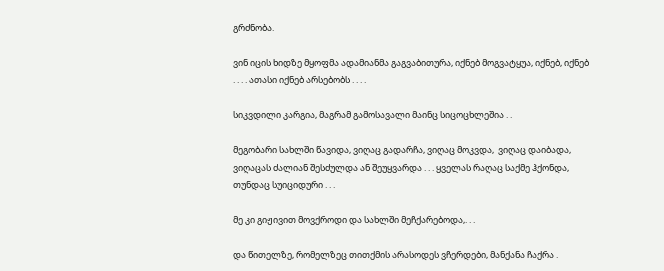გრძნობა.

ვინ იცის ხიდზე მყოფმა ადამიანმა გაგვაბითურა, იქნებ მოგვატყუა, იქნებ, იქნებ . . . . ათასი იქნებ არსებობს . . . .

სიკვდილი კარგია, მაგრამ გამოსავალი მაინც სიცოცხლეშია . .

მეგობარი სახლში წავიდა, ვიღაც გადარჩა, ვიღაც მოკვდა,  ვიღაც დაიბადა, ვიღაცას ძალიან შესძულდა ან შეუყვარდა . . . ყველას რაღაც საქმე ჰქონდა, თუნდაც სუიციდური . . .

მე კი გიჟივით მოვქროდი და სახლში მეჩქარებოდა,. . .

და წითელზე, რომელზეც თითქმის არასოდეს ვჩერდები, მანქანა ჩაქრა .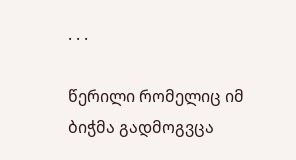. . .

წერილი რომელიც იმ ბიჭმა გადმოგვცა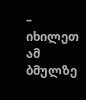– იხილეთ ამ ბმულზე